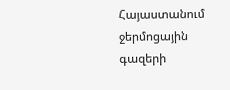Հայաստանում ջերմոցային գազերի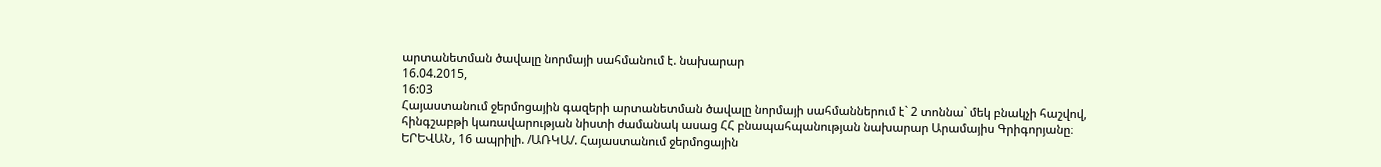արտանետման ծավալը նորմայի սահմանում է. նախարար
16.04.2015,
16:03
Հայաստանում ջերմոցային գազերի արտանետման ծավալը նորմայի սահմաններում է` 2 տոննա` մեկ բնակչի հաշվով, հինգշաբթի կառավարության նիստի ժամանակ ասաց ՀՀ բնապահպանության նախարար Արամայիս Գրիգորյանը։
ԵՐԵՎԱՆ, 16 ապրիլի. /ԱՌԿԱ/. Հայաստանում ջերմոցային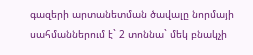գազերի արտանետման ծավալը նորմայի սահմաններում է` 2 տոննա` մեկ բնակչի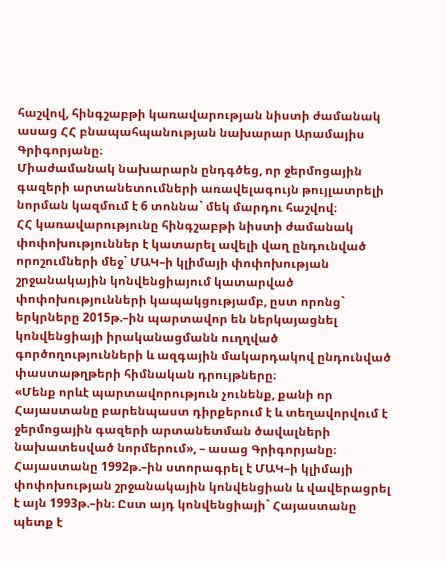հաշվով, հինգշաբթի կառավարության նիստի ժամանակ ասաց ՀՀ բնապահպանության նախարար Արամայիս Գրիգորյանը։
Միաժամանակ նախարարն ընդգծեց, որ ջերմոցային գազերի արտանետումների առավելագույն թույլատրելի նորման կազմում է 6 տոննա` մեկ մարդու հաշվով։
ՀՀ կառավարությունը հինգշաբթի նիստի ժամանակ փոփոխություններ է կատարել ավելի վաղ ընդունված որոշումների մեջ` ՄԱԿ–ի կլիմայի փոփոխության շրջանակային կոնվենցիայում կատարված փոփոխությունների կապակցությամբ, ըստ որոնց` երկրները 2015թ.–ին պարտավոր են ներկայացնել կոնվենցիայի իրականացմանն ուղղված գործողությունների և ազգային մակարդակով ընդունված փաստաթղթերի հիմնական դրույթները։
«Մենք որևէ պարտավորություն չունենք, քանի որ Հայաստանը բարենպաստ դիրքերում է և տեղավորվում է ջերմոցային գազերի արտանետման ծավալների նախատեսված նորմերում», – ասաց Գրիգորյանը։
Հայաստանը 1992թ.–ին ստորագրել է ՄԱԿ–ի կլիմայի փոփոխության շրջանակային կոնվենցիան և վավերացրել է այն 1993թ.–ին։ Ըստ այդ կոնվենցիայի` Հայաստանը պետք է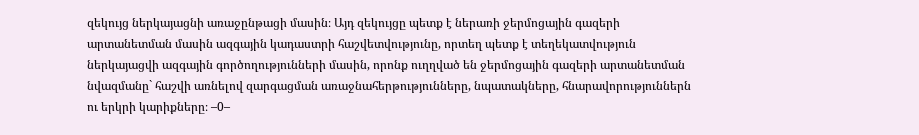զեկույց ներկայացնի առաջընթացի մասին։ Այդ զեկույցը պետք է ներառի ջերմոցային գազերի արտանետման մասին ազգային կադաստրի հաշվետվությունը, որտեղ պետք է տեղեկատվություն ներկայացվի ազգային գործողությունների մասին, որոնք ուղղված են ջերմոցային գազերի արտանետման նվազմանը` հաշվի առնելով զարգացման առաջնահերթությունները, նպատակները, հնարավորություններն ու երկրի կարիքները։ –0–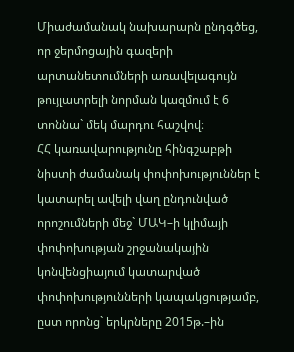Միաժամանակ նախարարն ընդգծեց, որ ջերմոցային գազերի արտանետումների առավելագույն թույլատրելի նորման կազմում է 6 տոննա` մեկ մարդու հաշվով։
ՀՀ կառավարությունը հինգշաբթի նիստի ժամանակ փոփոխություններ է կատարել ավելի վաղ ընդունված որոշումների մեջ` ՄԱԿ–ի կլիմայի փոփոխության շրջանակային կոնվենցիայում կատարված փոփոխությունների կապակցությամբ, ըստ որոնց` երկրները 2015թ.–ին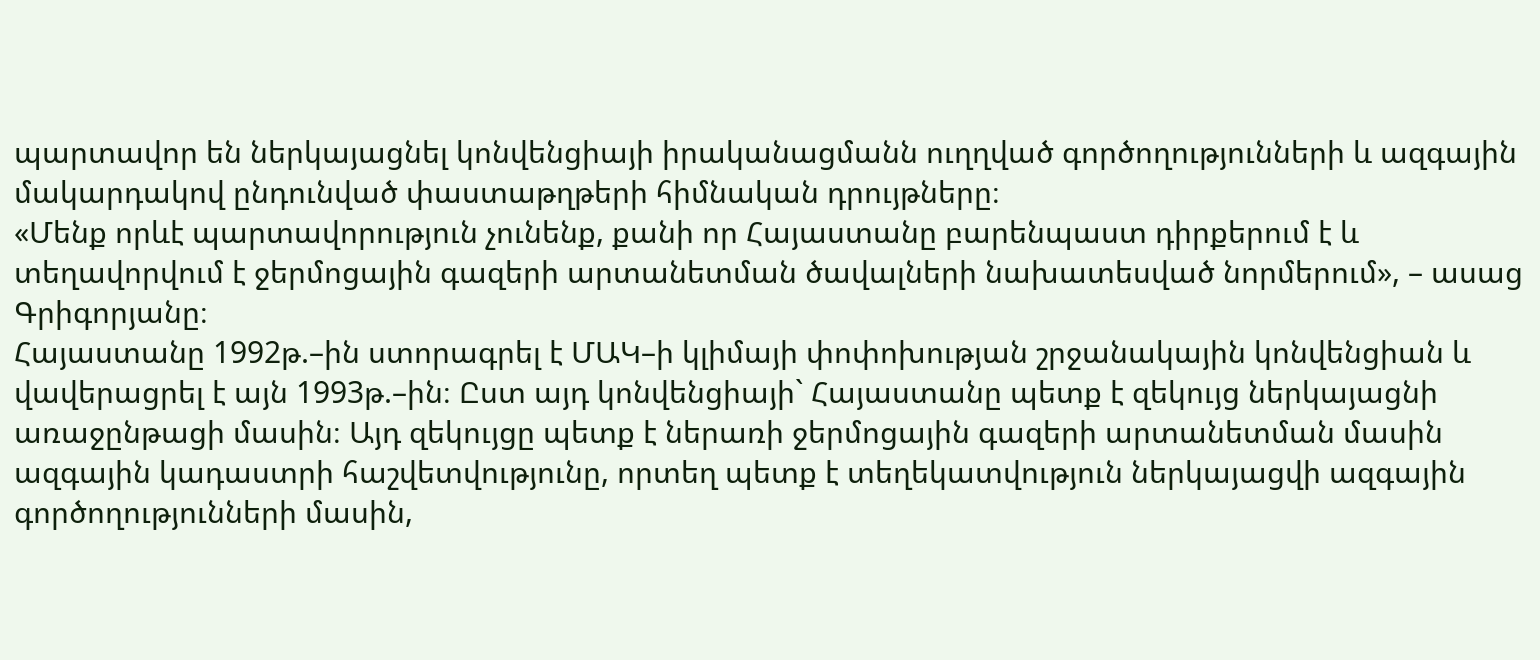պարտավոր են ներկայացնել կոնվենցիայի իրականացմանն ուղղված գործողությունների և ազգային մակարդակով ընդունված փաստաթղթերի հիմնական դրույթները։
«Մենք որևէ պարտավորություն չունենք, քանի որ Հայաստանը բարենպաստ դիրքերում է և տեղավորվում է ջերմոցային գազերի արտանետման ծավալների նախատեսված նորմերում», – ասաց Գրիգորյանը։
Հայաստանը 1992թ.–ին ստորագրել է ՄԱԿ–ի կլիմայի փոփոխության շրջանակային կոնվենցիան և վավերացրել է այն 1993թ.–ին։ Ըստ այդ կոնվենցիայի` Հայաստանը պետք է զեկույց ներկայացնի առաջընթացի մասին։ Այդ զեկույցը պետք է ներառի ջերմոցային գազերի արտանետման մասին ազգային կադաստրի հաշվետվությունը, որտեղ պետք է տեղեկատվություն ներկայացվի ազգային գործողությունների մասին,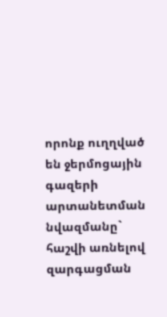որոնք ուղղված են ջերմոցային գազերի արտանետման նվազմանը` հաշվի առնելով զարգացման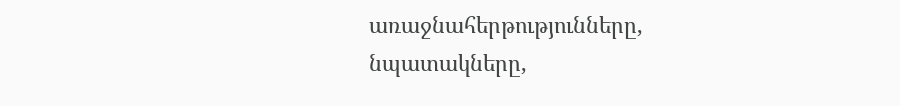առաջնահերթությունները, նպատակները,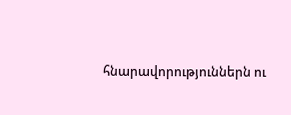հնարավորություններն ու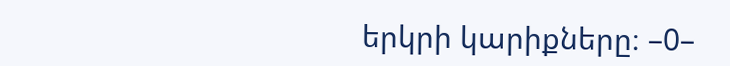երկրի կարիքները։ –0–